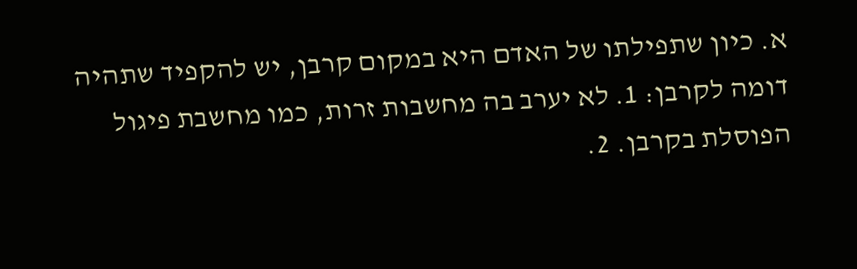א. כיון שתפילתו של האדם היא במקום קרבן, יש להקפיד שתהיה דומה לקרבן: 1. לא יערב בה מחשבות זרות, כמו מחשבת פיגול הפוסלת בקרבן. 2.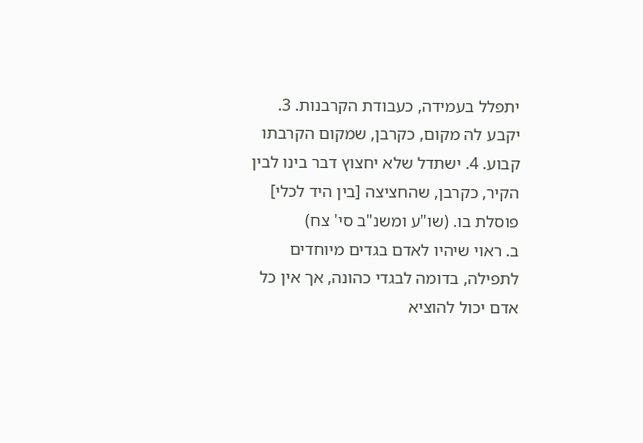יתפלל בעמידה, כעבודת הקרבנות. 3. יקבע לה מקום, כקרבן, שמקום הקרבתו קבוע. 4. ישתדל שלא יחצוץ דבר בינו לבין הקיר, כקרבן, שהחציצה [בין היד לכלי] פוסלת בו. (שו"ע ומשנ"ב סי' צח)
ב. ראוי שיהיו לאדם בגדים מיוחדים לתפילה, בדומה לבגדי כהונה, אך אין כל אדם יכול להוציא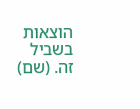הוצאות בשביל זה. (שם)